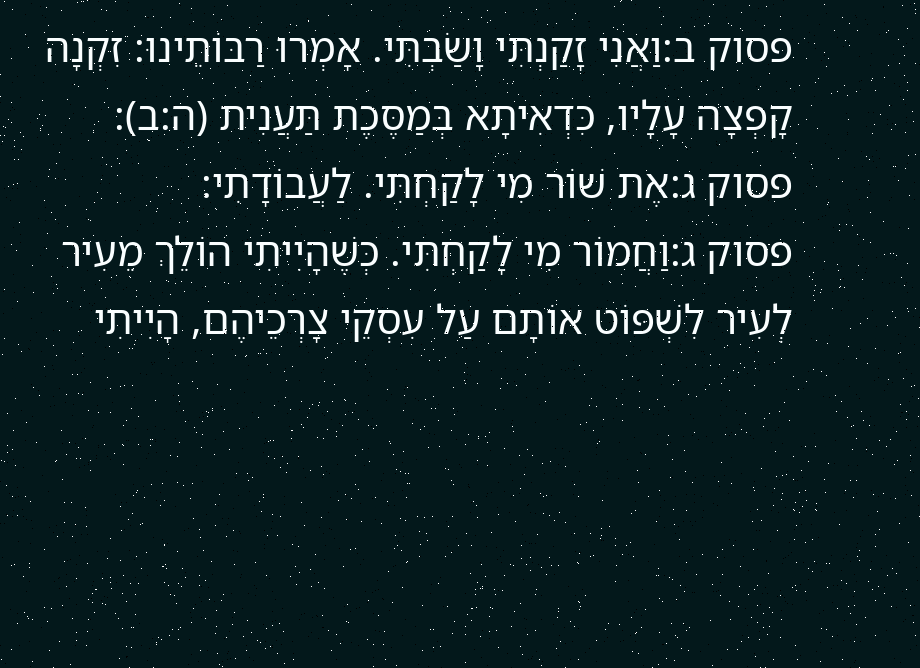פסוק ב:וַאֲנִי זָקַנְתִּי וָשַׂבְתִּי. אָמְרוּ רַבּוֹתֵינוּ: זִקְנָה קָפְצָה עָלָיו, כִּדְאִיתָא בְּמַסֶּכֶת תַּעֲנִית (ה:ב):
פסוק ג:אֶת שׁוֹר מִי לָקַחְתִּי. לַעֲבוֹדָתִי:
פסוק ג:וַחֲמוֹר מִי לָקַחְתִּי. כְּשֶׁהָיִיתִי הוֹלֵךְ מֵעִיר לְעִיר לִשְׁפּוֹט אוֹתָם עַל עִסְקֵי צָרְכֵיהֶם, הָיִיתִי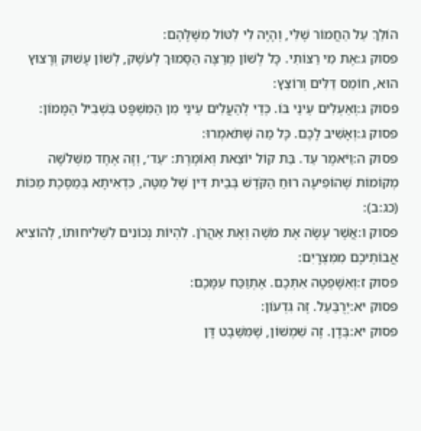הוֹלֵךְ עַל הַחֲמוֹר שֶׁלִּי, וְהָיָה לִי לִטּוֹל מִשֶּׁלָּהֶם:
פסוק ג:אֶת מִי רַצּוֹתִי. כָּל לְשׁוֹן מְרַצֶּה הַסָּמוּךְ לְעֹשֶׁק, לְשׁוֹן עָשׁוּק וְרָצוּץ הוּא, חוֹמֵס דַּלִּים וְרוֹצֵץ:
פסוק ג:וְאַעְלִים עֵינַי בּוֹ. כְּדֵי לְהַעֲלִים עֵינַי מִן הַמִּשְׁפָּט בִּשְׁבִיל הַמָּמוֹן:
פסוק ג:וְאָשִׁיב לָכֶם. כָּל מַה שֶּׁתֹּאמְרוּ:
פסוק ה:וַיֹּאמֶר עֵד. בַּת קוֹל יוֹצֵאת וְאוֹמֶרֶת: ׳עֵד׳, וְזֶה אֶחָד מִשְּׁלֹשָׁה מְקוֹמוֹת שֶׁהוֹפִיעָה רוּחַ הַקֹּדֶשׁ בְּבֵית דִּין שֶׁל מַטָּה, כִּדְאִיתָא בְּמַסֶּכֶת מַכּוֹת (כג:ב):
פסוק ו:אֲשֶׁר עָשָׂה אֶת מֹשֶׁה וְאֶת אַהֲרֹן. לִהְיוֹת נְכוֹנִים לִשְׁלִיחוּתוֹ, לְהוֹצִיא אֲבוֹתֵיכֶם מִמִּצְרָיִם:
פסוק ז:וְאִשָּׁפְטָה אִתְּכֶם. אֶתְוַכַּח עִמָּכֶם:
פסוק יא:יְרֻבַּעַל. זֶה גִּדְעוֹן:
פסוק יא:בְּדָן. זֶה שִׁמְשׁוֹן, שֶׁמִּשֵּׁבֶט דָּן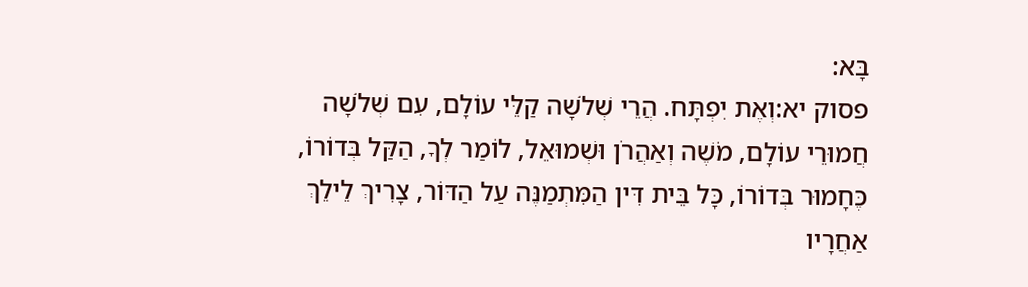בָּא:
פסוק יא:וְאֶת יִפְתָּח. הֲרֵי שְׁלֹשָׁה קַלֵּי עוֹלָם, עִם שְׁלֹשָׁה חֲמוּרֵי עוֹלָם, מֹשֶׁה וְאַהֲרֹן וּשְׁמוּאֵל, לוֹמַר לְךָ, הַקַּל בְּדוֹרוֹ, כֶּחָמוּר בְּדוֹרוֹ, כָּל בֵּית דִּין הַמִּתְמַנֶּה עַל הַדּוֹר, צָרִיךְ לֵילֵךְ אַחֲרָיו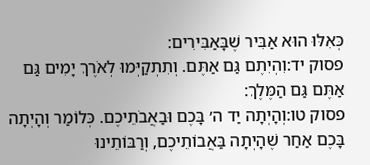כְּאִלּוּ הוּא אַבִּיר שֶׁבָּאַבִּירִים:
פסוק יד:וִהְיִתֶם גַּם אַתֶּם. וְתִתְקַיְּמוּ לְאֹרֶךְ יָמִים גַּם אַתֶּם גַּם הַמֶּלֶךְ:
פסוק טו:וְהָיְתָה יַד ה׳ בָּכֶם וּבַאֲבֹתֵיכֶם. כְּלוֹמַר וְהָיְתָה בָּכֶם אַחַר שֶׁהָיְתָה בַּאֲבוֹתֵיכֶם, וְרַבּוֹתֵינוּ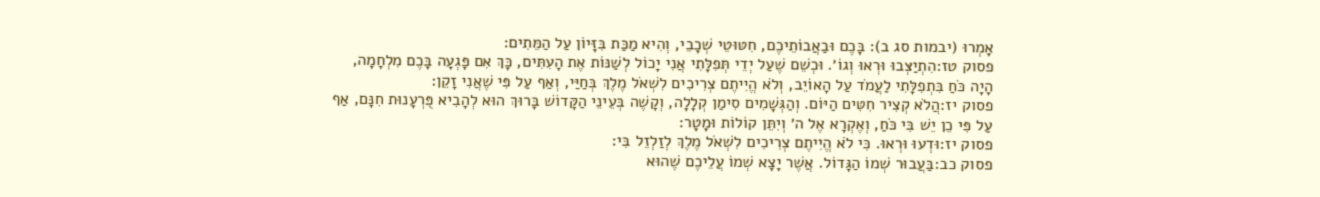אָמְרוּ (יבמות סג ב): בָּכֶם וּבַאֲבוֹתֵיכֶם, חִטּוּטֵי שְׁכָבֵי, וְהִיא מַכַּת בִּזָּיוֹן עַל הַמֵּתִים:
פסוק טז:הִתְיַצְּבוּ וּרְאוּ וְגוֹ׳. וּכְשֵׁם שֶׁעַל יְדֵי תְּפִלָּתִי אֲנִי יָכוֹל לְשַׁנּוֹת אֶת הָעִתִּים, כָּךְ אִם פָּגְעָה בָּכֶם מִלְחָמָה, הָיָה כֹּחַ בִּתְפִלָּתִי לַעֲמֹד עַל הָאוֹיֵב, וְלֹא הֱיִיתֶם צְרִיכִים לִשְׁאֹל מֶלֶךְ בְּחַיַּי, וְאַף עַל פִּי שֶׁאֲנִי זָקֵן:
פסוק יז:הֲלֹא קְצִיר חִטִּים הַיּוֹם. וְהַגְּשָׁמִים סִימַן קְלָלָה, וְקָשֶׁה בְּעֵינֵי הַקָּדוֹשׁ בָּרוּךְ הוּא לְהָבִיא פֻּרְעָנוּת חִנָּם, אַף עַל פִּי כֵן יֵשׁ בִּי כֹּחַ, וְאֶקְרָא אֶל ה׳ וְיִתֵּן קוֹלוֹת וּמָטָר:
פסוק יז:וּדְעוּ וּרְאוּ. כִּי לֹא הֱיִיתֶם צְרִיכִים לִשְׁאֹל מֶלֶךְ לְזַלְזֵל בִּי:
פסוק כב:בַּעֲבוּר שְׁמוֹ הַגָּדוֹל. אֲשֶׁר יָצָא שְׁמוֹ עֲלֵיכֶם שֶׁהוּא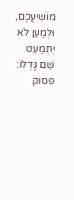מוֹשִׁיעֲכֶם, וּלְמַעַן לֹא יִתְמַעֵט שֵׁם גָּדְלוֹ:
פסוק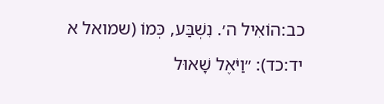כב:הוֹאִיל ה׳. נִשְׁבַּע, כְּמוֹ (שמואל א יד:כד): ״וַיֹּאֶל שָׁאוּל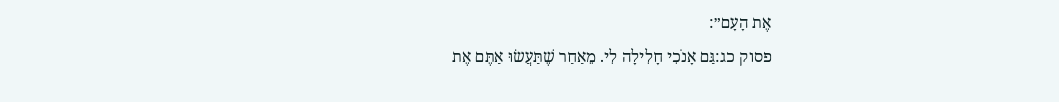אֶת הָעָם״:
פסוק כג:גַּם אָנֹכִי חָלִילָה לִי. מֵאַחַר שֶׁתַּעֲשׂוּ אַתֶּם אֶת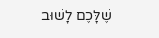שֶׁלָּכֶם לָשׁוּב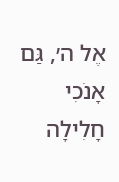אֶל ה׳, גַּם אָנֹכִי חָלִילָה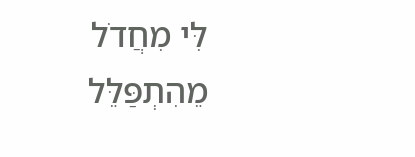לִּי מִחֲדֹל מֵהִתְפַּלֵּל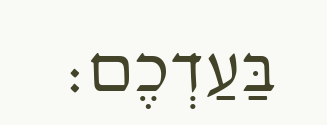בַּעַדְכֶם: